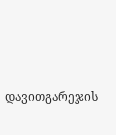დავითგარეჯის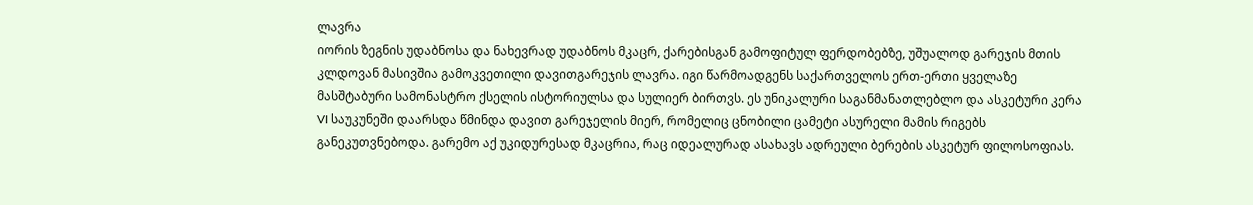ლავრა
იორის ზეგნის უდაბნოსა და ნახევრად უდაბნოს მკაცრ, ქარებისგან გამოფიტულ ფერდობებზე, უშუალოდ გარეჯის მთის კლდოვან მასივშია გამოკვეთილი დავითგარეჯის ლავრა. იგი წარმოადგენს საქართველოს ერთ-ერთი ყველაზე მასშტაბური სამონასტრო ქსელის ისტორიულსა და სულიერ ბირთვს. ეს უნიკალური საგანმანათლებლო და ასკეტური კერა VI საუკუნეში დაარსდა წმინდა დავით გარეჯელის მიერ, რომელიც ცნობილი ცამეტი ასურელი მამის რიგებს განეკუთვნებოდა. გარემო აქ უკიდურესად მკაცრია, რაც იდეალურად ასახავს ადრეული ბერების ასკეტურ ფილოსოფიას.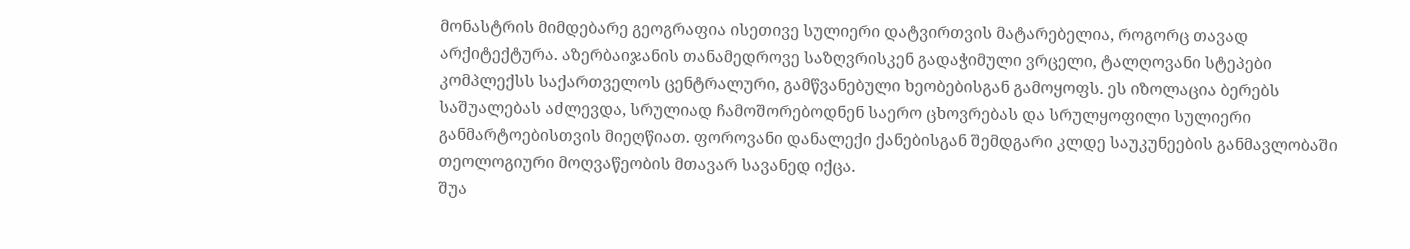მონასტრის მიმდებარე გეოგრაფია ისეთივე სულიერი დატვირთვის მატარებელია, როგორც თავად არქიტექტურა. აზერბაიჯანის თანამედროვე საზღვრისკენ გადაჭიმული ვრცელი, ტალღოვანი სტეპები კომპლექსს საქართველოს ცენტრალური, გამწვანებული ხეობებისგან გამოყოფს. ეს იზოლაცია ბერებს საშუალებას აძლევდა, სრულიად ჩამოშორებოდნენ საერო ცხოვრებას და სრულყოფილი სულიერი განმარტოებისთვის მიეღწიათ. ფოროვანი დანალექი ქანებისგან შემდგარი კლდე საუკუნეების განმავლობაში თეოლოგიური მოღვაწეობის მთავარ სავანედ იქცა.
შუა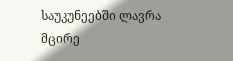საუკუნეებში ლავრა მცირე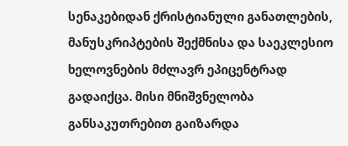სენაკებიდან ქრისტიანული განათლების, მანუსკრიპტების შექმნისა და საეკლესიო ხელოვნების მძლავრ ეპიცენტრად გადაიქცა. მისი მნიშვნელობა განსაკუთრებით გაიზარდა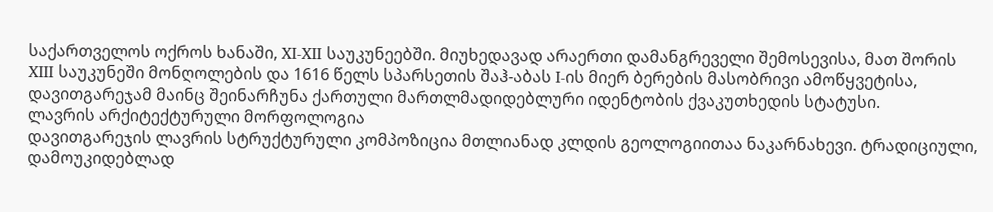საქართველოს ოქროს ხანაში, XI-XII საუკუნეებში. მიუხედავად არაერთი დამანგრეველი შემოსევისა, მათ შორის XIII საუკუნეში მონღოლების და 1616 წელს სპარსეთის შაჰ-აბას I-ის მიერ ბერების მასობრივი ამოწყვეტისა, დავითგარეჯამ მაინც შეინარჩუნა ქართული მართლმადიდებლური იდენტობის ქვაკუთხედის სტატუსი.
ლავრის არქიტექტურული მორფოლოგია
დავითგარეჯის ლავრის სტრუქტურული კომპოზიცია მთლიანად კლდის გეოლოგიითაა ნაკარნახევი. ტრადიციული, დამოუკიდებლად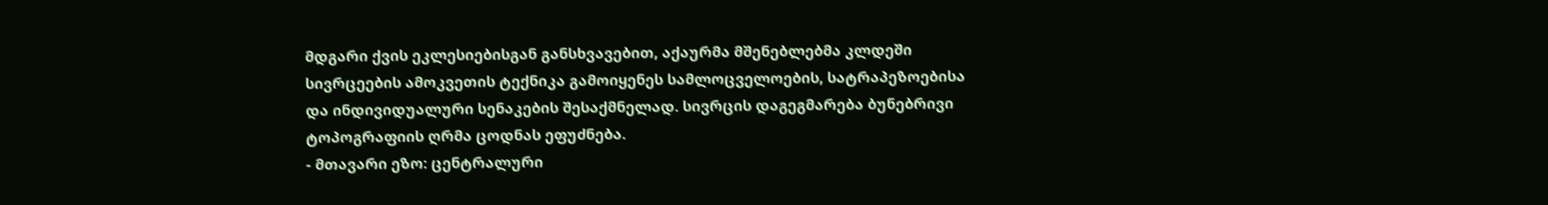მდგარი ქვის ეკლესიებისგან განსხვავებით, აქაურმა მშენებლებმა კლდეში სივრცეების ამოკვეთის ტექნიკა გამოიყენეს სამლოცველოების, სატრაპეზოებისა და ინდივიდუალური სენაკების შესაქმნელად. სივრცის დაგეგმარება ბუნებრივი ტოპოგრაფიის ღრმა ცოდნას ეფუძნება.
- მთავარი ეზო: ცენტრალური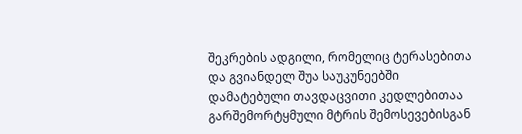შეკრების ადგილი, რომელიც ტერასებითა და გვიანდელ შუა საუკუნეებში დამატებული თავდაცვითი კედლებითაა გარშემორტყმული მტრის შემოსევებისგან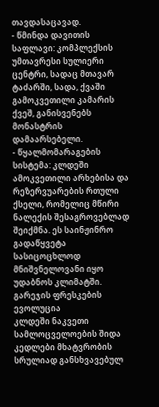თავდასაცავად.
- წმინდა დავითის საფლავი: კომპლექსის უმთავრესი სულიერი ცენტრი, სადაც მთავარ ტაძარში, სადა, ქვაში გამოკვეთილი კამარის ქვეშ, განისვენებს მონასტრის დამაარსებელი.
- წყალმომარაგების სისტემა: კლდეში ამოკვეთილი არხებისა და რეზერვუარების რთული ქსელი, რომელიც მწირი ნალექის შესაგროვებლად შეიქმნა. ეს საინჟინრო გადაწყვეტა სასიცოცხლოდ მნიშვნელოვანი იყო უდაბნოს კლიმატში.
გარეჯის ფრესკების ევოლუცია
კლდეში ნაკვეთი სამლოცველოების შიდა კედლები მხატვრობის სრულიად განსხვავებულ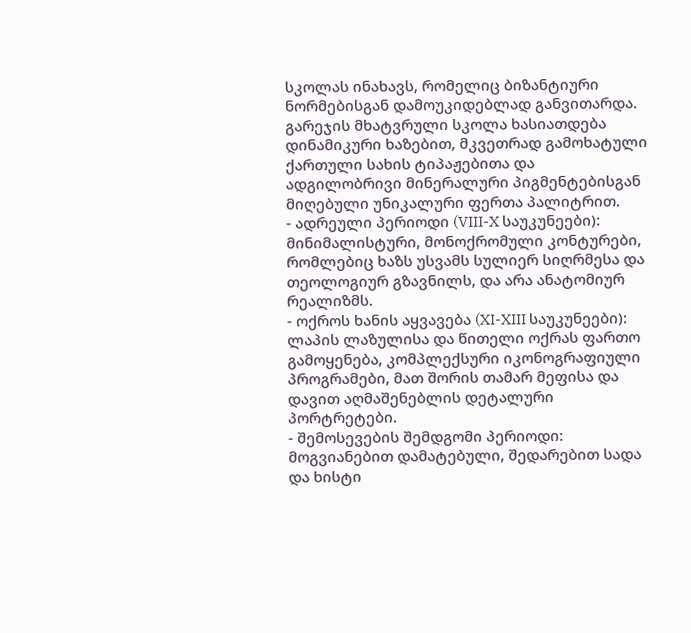სკოლას ინახავს, რომელიც ბიზანტიური ნორმებისგან დამოუკიდებლად განვითარდა. გარეჯის მხატვრული სკოლა ხასიათდება დინამიკური ხაზებით, მკვეთრად გამოხატული ქართული სახის ტიპაჟებითა და ადგილობრივი მინერალური პიგმენტებისგან მიღებული უნიკალური ფერთა პალიტრით.
- ადრეული პერიოდი (VIII-X საუკუნეები): მინიმალისტური, მონოქრომული კონტურები, რომლებიც ხაზს უსვამს სულიერ სიღრმესა და თეოლოგიურ გზავნილს, და არა ანატომიურ რეალიზმს.
- ოქროს ხანის აყვავება (XI-XIII საუკუნეები): ლაპის ლაზულისა და წითელი ოქრას ფართო გამოყენება, კომპლექსური იკონოგრაფიული პროგრამები, მათ შორის თამარ მეფისა და დავით აღმაშენებლის დეტალური პორტრეტები.
- შემოსევების შემდგომი პერიოდი: მოგვიანებით დამატებული, შედარებით სადა და ხისტი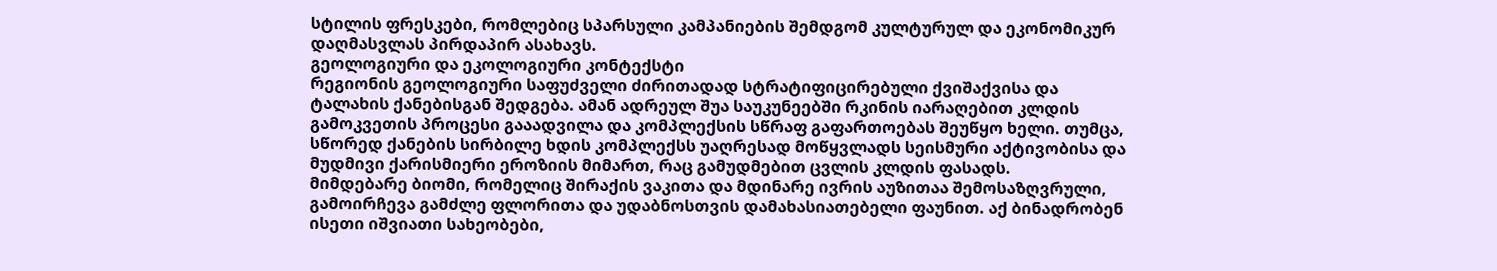სტილის ფრესკები, რომლებიც სპარსული კამპანიების შემდგომ კულტურულ და ეკონომიკურ დაღმასვლას პირდაპირ ასახავს.
გეოლოგიური და ეკოლოგიური კონტექსტი
რეგიონის გეოლოგიური საფუძველი ძირითადად სტრატიფიცირებული ქვიშაქვისა და ტალახის ქანებისგან შედგება. ამან ადრეულ შუა საუკუნეებში რკინის იარაღებით კლდის გამოკვეთის პროცესი გააადვილა და კომპლექსის სწრაფ გაფართოებას შეუწყო ხელი. თუმცა, სწორედ ქანების სირბილე ხდის კომპლექსს უაღრესად მოწყვლადს სეისმური აქტივობისა და მუდმივი ქარისმიერი ეროზიის მიმართ, რაც გამუდმებით ცვლის კლდის ფასადს.
მიმდებარე ბიომი, რომელიც შირაქის ვაკითა და მდინარე ივრის აუზითაა შემოსაზღვრული, გამოირჩევა გამძლე ფლორითა და უდაბნოსთვის დამახასიათებელი ფაუნით. აქ ბინადრობენ ისეთი იშვიათი სახეობები,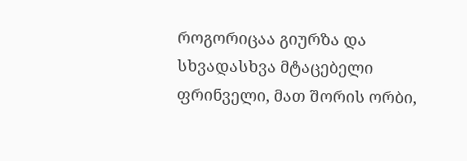როგორიცაა გიურზა და სხვადასხვა მტაცებელი ფრინველი, მათ შორის ორბი,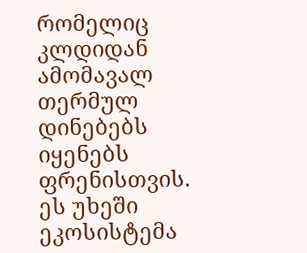რომელიც კლდიდან ამომავალ თერმულ დინებებს იყენებს ფრენისთვის. ეს უხეში ეკოსისტემა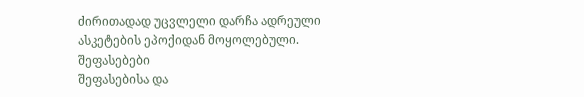ძირითადად უცვლელი დარჩა ადრეული ასკეტების ეპოქიდან მოყოლებული.
შეფასებები
შეფასებისა და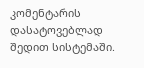კომენტარის დასატოვებლად შედით სისტემაში.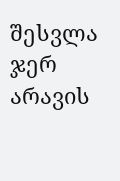შესვლა
ჯერ არავის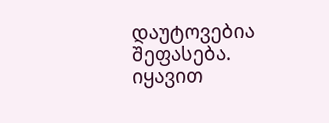დაუტოვებია შეფასება. იყავით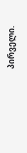პირველი.